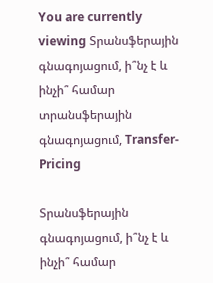You are currently viewing Տրանսֆերային գնագոյացում, ի՞նչ է և ինչի՞ համար
տրանսֆերային գնագոյացում, Transfer-Pricing

Տրանսֆերային գնագոյացում, ի՞նչ է և ինչի՞ համար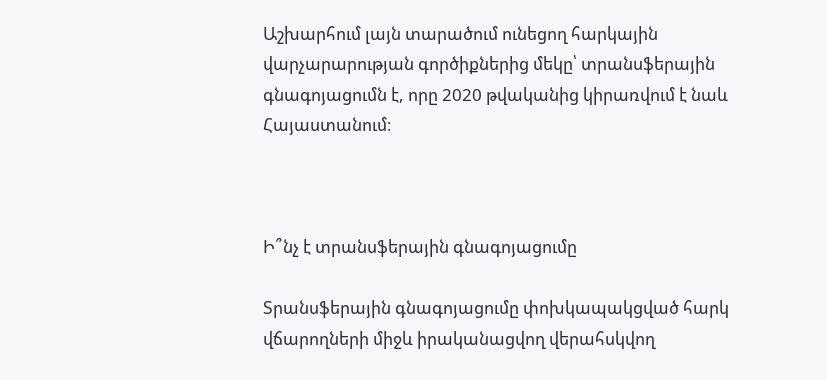Աշխարհում լայն տարածում ունեցող հարկային վարչարարության գործիքներից մեկը՝ տրանսֆերային գնագոյացումն է, որը 2020 թվականից կիրառվում է նաև Հայաստանում։



Ի՞նչ է տրանսֆերային գնագոյացումը

Տրանսֆերային գնագոյացումը փոխկապակցված հարկ վճարողների միջև իրականացվող վերահսկվող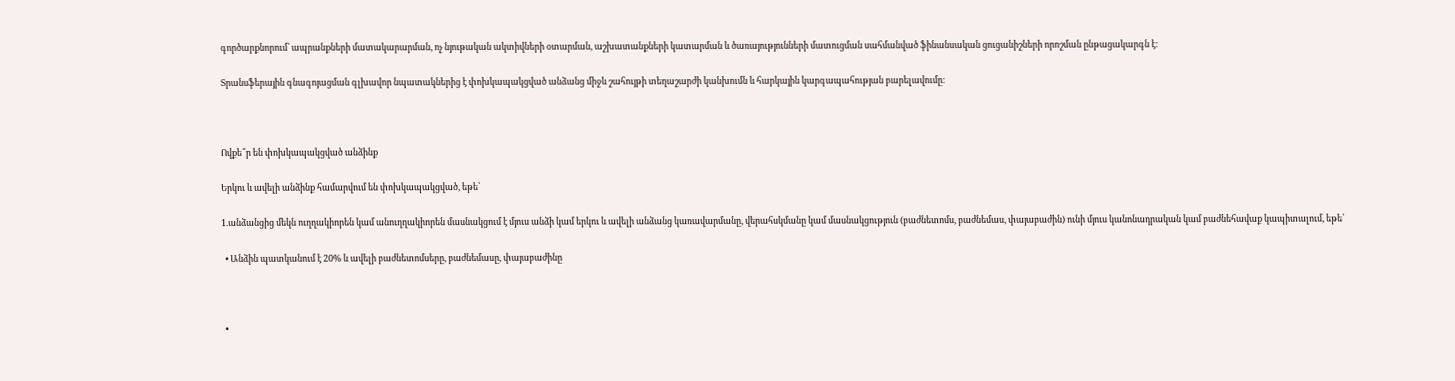գործարքնորում՝ ապրանքների մատակարարման, ոչ նյութական ակտիվների օտարման, աշխատանքների կատարման և ծառայությունների մատուցման սահմանված ֆինանսական ցուցանիշների որոշման ընթացակարգն է։

Տրանսֆերային գնագոյացման գլխավոր նպատակներից է փոխկապակցված անձանց միջև շահույթի տեղաշարժի կանխումն և հարկային կարգապահության բարելավումը։



Ովքե՞ր են փոխկապակցված անձինք

Երկու և ավելի անձինք համարվում են փոխկապակցված, եթե՝

1.անձանցից մեկն ուղղակիորեն կամ անուղղակիորեն մասնակցում է մյուս անձի կամ երկու և ավելի անձանց կառավարմանը, վերահսկմանը կամ մասնակցություն (բաժնետոմս, բաժնեմաս, փայաբաժին) ունի մյուս կանոնադրական կամ բաժնեհավաք կապիտալում, եթե՝

  • Անձին պատկանում է 20% և ավելի բաժնետոմսերը, բաժնեմասը, փայաբաժինը



  •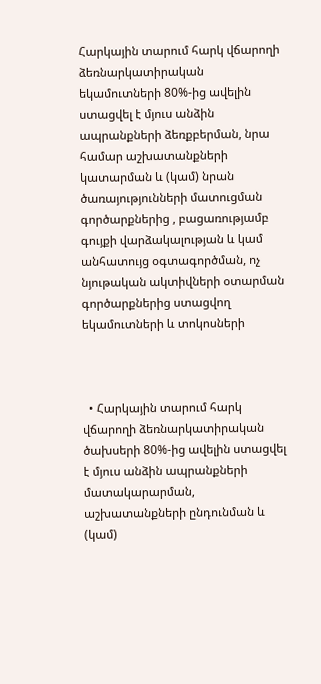Հարկային տարում հարկ վճարողի ձեռնարկատիրական եկամուտների 80%-ից ավելին ստացվել է մյուս անձին ապրանքների ձեռքբերման, նրա համար աշխատանքների կատարման և (կամ) նրան ծառայությունների մատուցման գործարքներից , բացառությամբ գույքի վարձակալության և կամ անհատույց օգտագործման, ոչ նյութական ակտիվների օտարման գործարքներից ստացվող եկամուտների և տոկոսների



  • Հարկային տարում հարկ վճարողի ձեռնարկատիրական ծախսերի 80%-ից ավելին ստացվել է մյուս անձին ապրանքների մատակարարման, աշխատանքների ընդունման և (կամ)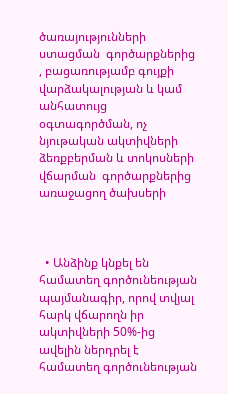ծառայությունների ստացման  գործարքներից , բացառությամբ գույքի վարձակալության և կամ անհատույց օգտագործման, ոչ նյութական ակտիվների ձեռքբերման և տոկոսների վճարման  գործարքներից առաջացող ծախսերի



  • Անձինք կնքել են համատեղ գործունեության պայմանագիր, որով տվյալ հարկ վճարողն իր ակտիվների 50%-ից ավելին ներդրել է համատեղ գործունեության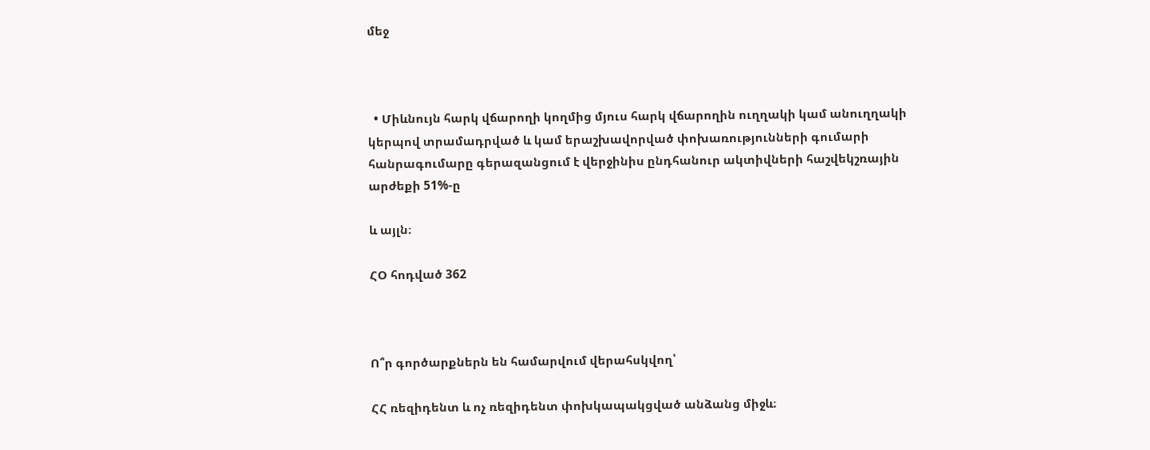մեջ



  • Միևնույն հարկ վճարողի կողմից մյուս հարկ վճարողին ուղղակի կամ անուղղակի կերպով տրամադրված և կամ երաշխավորված փոխառությունների գումարի հանրագումարը գերազանցում է վերջինիս ընդհանուր ակտիվների հաշվեկշռային արժեքի 51%-ը

և այլն։

ՀՕ հոդված 362



Ո՞ր գործարքներն են համարվում վերահսկվող՝

ՀՀ ռեզիդենտ և ոչ ռեզիդենտ փոխկապակցված անձանց միջև։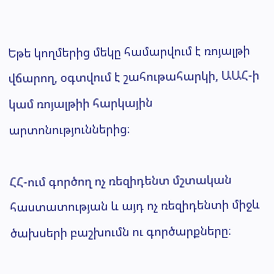Եթե կողմերից մեկը համարվում է ռոյալթի վճարող, օգտվում է շահութահարկի, ԱԱՀ-ի կամ ռոյալթիի հարկային արտոնություններից։

ՀՀ-ում գործող ոչ ռեզիդենտ մշտական հաստատության և այդ ոչ ռեզիդենտի միջև ծախսերի բաշխումն ու գործարքները։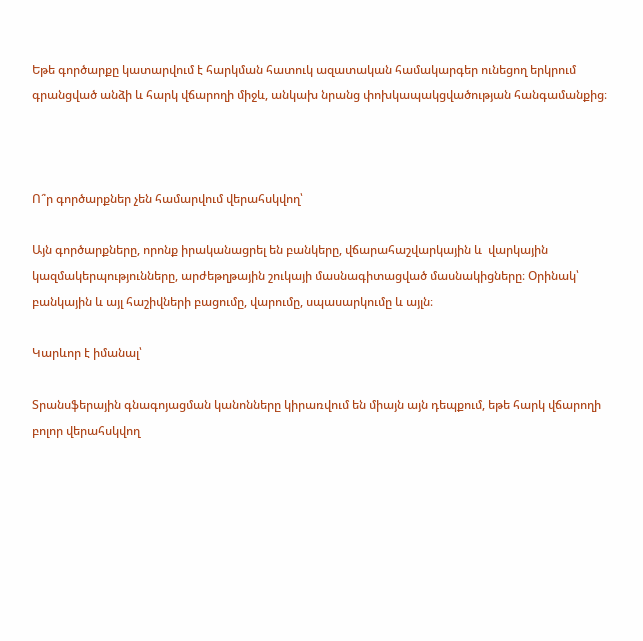Եթե գործարքը կատարվում է հարկման հատուկ ազատական համակարգեր ունեցող երկրում գրանցված անձի և հարկ վճարողի միջև, անկախ նրանց փոխկապակցվածության հանգամանքից։



Ո՞ր գործարքներ չեն համարվում վերահսկվող՝

Այն գործարքները, որոնք իրականացրել են բանկերը, վճարահաշվարկային և  վարկային կազմակերպությունները, արժեթղթային շուկայի մասնագիտացված մասնակիցները։ Օրինակ՝ բանկային և այլ հաշիվների բացումը, վարումը, սպասարկումը և այլն։

Կարևոր է իմանալ՝

Տրանսֆերային գնագոյացման կանոնները կիրառվում են միայն այն դեպքում, եթե հարկ վճարողի բոլոր վերահսկվող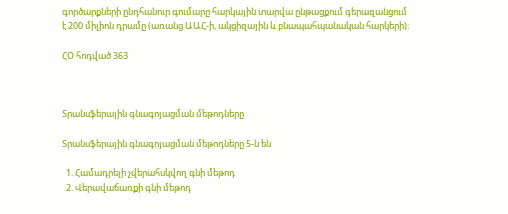գործարքների ընդհանուր գումարը հարկային տարվա ընթացքում գերազանցում է 200 միլիոն դրամը (առանց ԱԱՀ-ի, ակցիզային և բնապահպանական հարկերի)։

ՀՕ հոդված 363



Տրանսֆերային գնագոյացման մեթոդները

Տրանսֆերային գնագոյացման մեթոդները 5-ն են

  1. Համադրելի չվերահսկվող գնի մեթոդ
  2. Վերավաճառքի գնի մեթոդ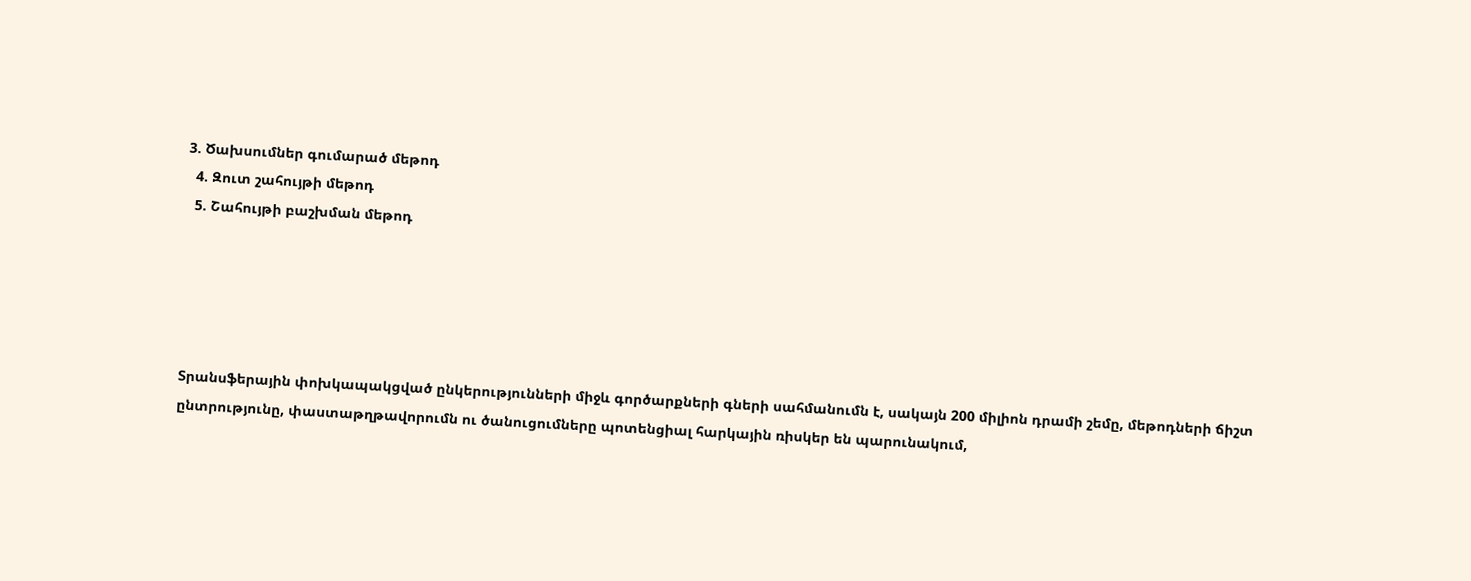3. Ծախսումներ գումարած մեթոդ
  4. Զուտ շահույթի մեթոդ
  5. Շահույթի բաշխման մեթոդ





Տրանսֆերային փոխկապակցված ընկերությունների միջև գործարքների գների սահմանումն է, սակայն 200 միլիոն դրամի շեմը, մեթոդների ճիշտ ընտրությունը, փաստաթղթավորումն ու ծանուցումները պոտենցիալ հարկային ռիսկեր են պարունակում,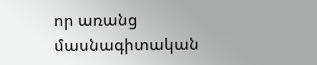որ առանց մասնագիտական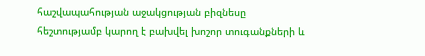հաշվապահության աջակցության բիզնեսը հեշտությամբ կարող է բախվել խոշոր տուգանքների և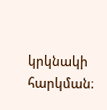կրկնակի հարկման։